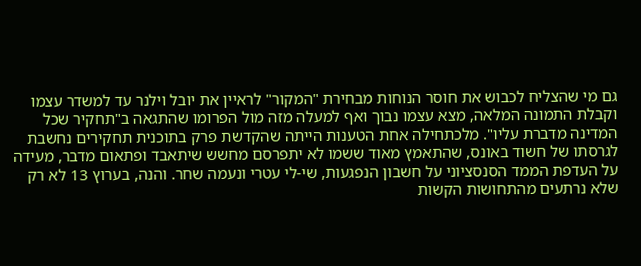גם מי שהצליח לכבוש את חוסר הנוחות מבחירת "המקור" לראיין את יובל וילנר עד למשדר עצמו וקבלת התמונה המלאה, מצא עצמו נבוך ואף למעלה מזה מול הפרומו שהתגאה ב"תחקיר שכל המדינה מדברת עליו". מלכתחילה אחת הטענות הייתה שהקדשת פרק בתוכנית תחקירים נחשבת לגרסתו של חשוד באונס, שהתאמץ מאוד ששמו לא יתפרסם מחשש שיתאבד ופתאום מדבר, מעידה על העדפת הממד הסנסציוני על חשבון הנפגעות, שי-לי עטרי ונעמה שחר. והנה, בערוץ 13 לא רק שלא נרתעים מהתחושות הקשות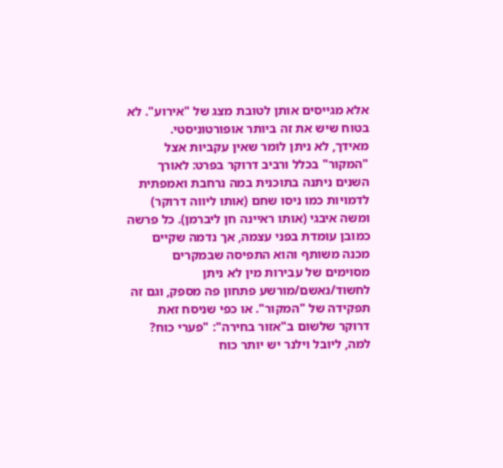אלא מגייסים אותן לטובת מצג של "אירוע". לא בטוח שיש את זה ביותר אופורטוניסטי.
מאידך, לא ניתן לומר שאין עקביות אצל "המקור" בכלל ורביב דרוקר בפרט: לאורך השנים ניתנה בתוכנית במה נרחבת ואמפתית לדמויות כמו ניסו שחם (אותו ליווה דרוקר) ומשה איבגי (אותו ראיינה חן ליברמן). כל פרשה כמובן עומדת בפני עצמה, אך נדמה שקיים מכנה משותף והוא התפיסה שבמקרים מסוימים של עבירות מין לא ניתן לחשוד/נאשם/מורשע פתחון פה מספק, וגם זה תפקידה של "המקור". או כפי שניסח זאת דרוקר שלשום ב"אזור בחירה": "פערי כוח? למה, ליובל וילנר יש יותר כוח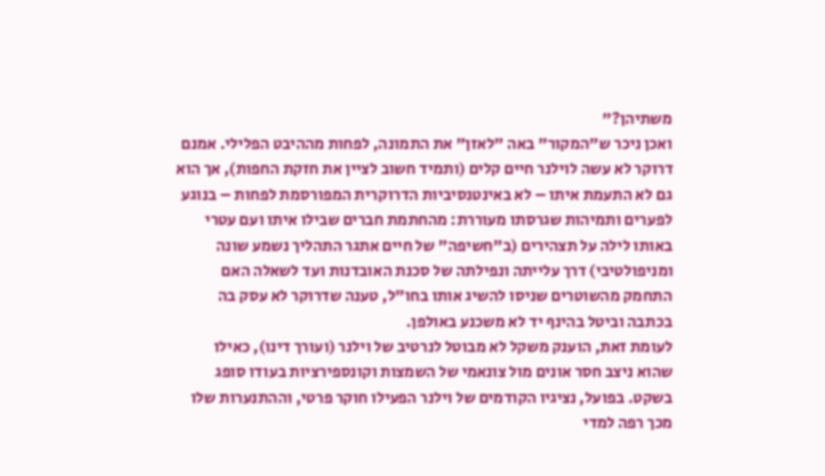משתיהן?"
ואכן ניכר ש"המקור" באה "לאזן" את התמונה, לפחות מההיבט הפלילי. אמנם דרוקר לא עשה לוילנר חיים קלים (ותמיד חשוב לציין את חזקת החפות), אך הוא גם לא התעמת איתו – לא באינטנסיביות הדרוקרית המפורסמת לפחות – בנוגע לפערים ותמיהות שגרסתו מעוררת: מהחתמת חברים שבילו איתו ועם עטרי באותו לילה על תצהירים (ב"חשיפה" של חיים אתגר התהליך נשמע שונה ומניפולטיבי) דרך עלייתה ונפילתה של סכנת האובדנות ועד לשאלה האם התחמק מהשוטרים שניסו להשיג אותו בחו"ל, טענה שדרוקר לא עסק בה בכתבה וביטל בהינף יד לא משכנע באולפן.
לעומת זאת, הוענק משקל לא מבוטל לנרטיב של וילנר (ועורך דינו), כאילו שהוא ניצב חסר אונים מול צונאמי של השמצות וקונספירציות בעודו סופג בשקט. בפועל, נציגיו הקודמים של וילנר הפעילו חוקר פרטי, וההתנערות שלו מכך רפה למדי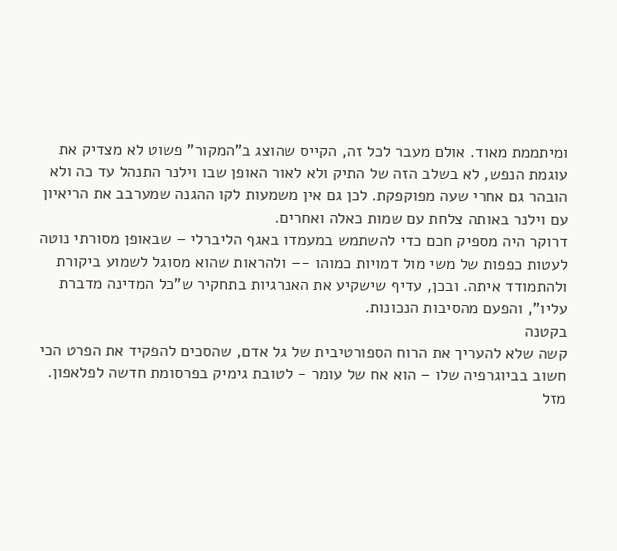ומיתממת מאוד. אולם מעבר לכל זה, הקייס שהוצג ב"המקור" פשוט לא מצדיק את עוגמת הנפש, לא בשלב הזה של התיק ולא לאור האופן שבו וילנר התנהל עד כה ולא הובהר גם אחרי שעה מפוקפקת. לכן גם אין משמעות לקו ההגנה שמערבב את הריאיון עם וילנר באותה צלחת עם שמות כאלה ואחרים.
דרוקר היה מספיק חכם כדי להשתמש במעמדו באגף הליברלי – שבאופן מסורתי נוטה לעטות כפפות של משי מול דמויות כמוהו -– ולהראות שהוא מסוגל לשמוע ביקורת ולהתמודד איתה. ובכן, עדיף שישקיע את האנרגיות בתחקיר ש"כל המדינה מדברת עליו", והפעם מהסיבות הנכונות.
בקטנה
קשה שלא להעריך את הרוח הספורטיבית של גל אדם, שהסכים להפקיד את הפרט הכי חשוב בביוגרפיה שלו – הוא אח של עומר - לטובת גימיק בפרסומת חדשה לפלאפון. מזל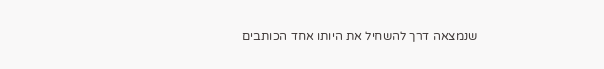שנמצאה דרך להשחיל את היותו אחד הכותבים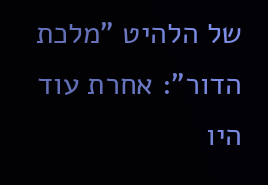של הלהיט "מלכת הדור": אחרת עוד היו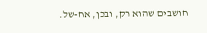חושבים שהוא רק, ובכן, אח-של.